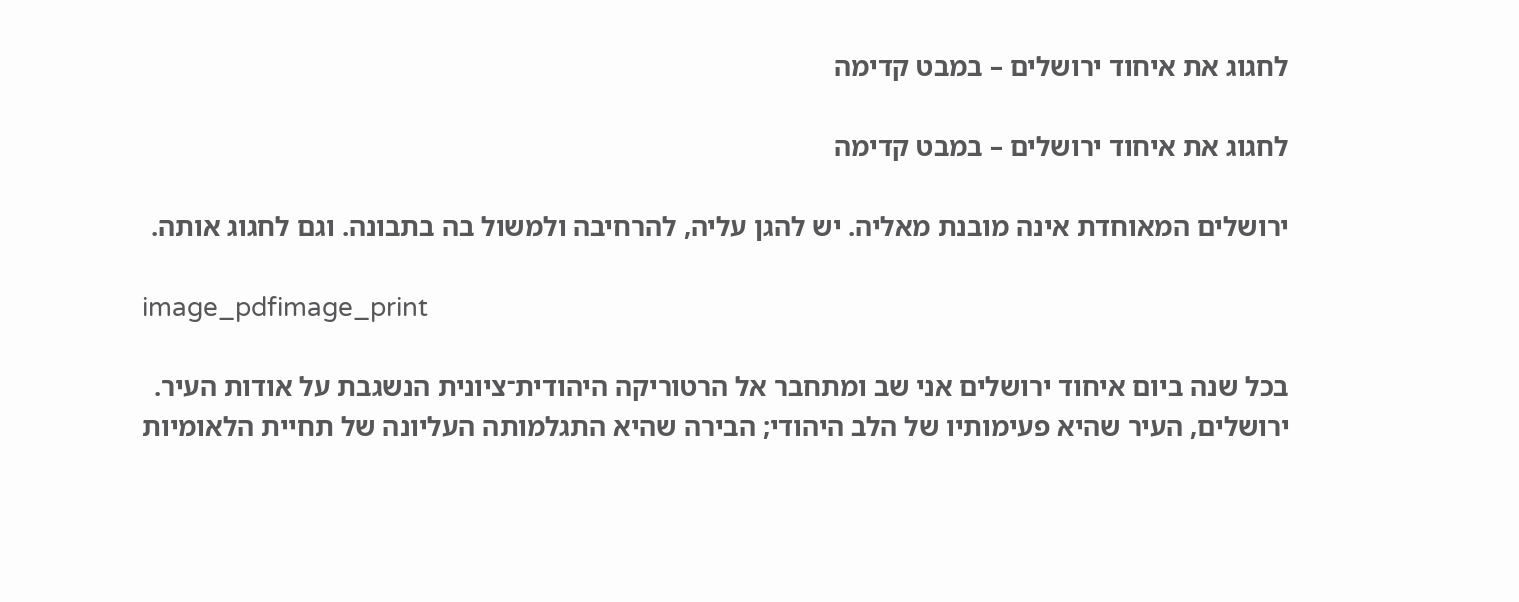לחגוג את איחוד ירושלים – במבט קדימה

לחגוג את איחוד ירושלים – במבט קדימה

ירושלים המאוחדת אינה מובנת מאליה. יש להגן עליה, להרחיבה ולמשול בה בתבונה. וגם לחגוג אותה.

image_pdfimage_print

בכל שנה ביום איחוד ירושלים אני שב ומתחבר אל הרטוריקה היהודית־ציונית הנשגבת על אודות העיר. ירושלים, העיר שהיא פעימותיו של הלב היהודי; הבירה שהיא התגלמותה העליונה של תחיית הלאומיות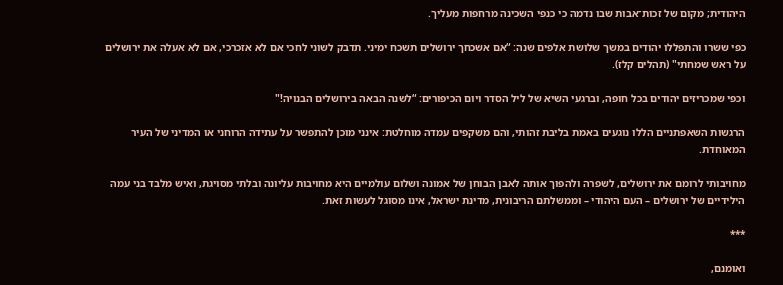היהודית; מקום של זכות־אבות שבו נדמה כי כנפי השכינה מרחפות מעליך.

כפי ששרו והתפללו יהודים במשך שלושת אלפים שנה: “אם אשכחך ירושלים תשכח ימיני. תדבק לשוני לחכי אם לא אזכרכי, אם לא אעלה את ירושלים על ראש שמחתי" (תהלים קלז).

וכפי שמכריזים יהודים בכל חופה, וברגעי השיא של ליל הסדר ויום הכיפורים: “לשנה הבאה בירושלים הבנויה!"

הרגשות השאפתניים הללו נוגעים באמת בליבת זהותי, והם משקפים עמדה מוחלטת: אינני מוכן להתפשר על עתידה הרוחני או המדיני של העיר המאוחדת.

מחויבותי לרומם את ירושלים, לשפרה ולהפוך אותה לאבן הבוחן של אמונה ושלום עולמיים היא מחויבות עליונה ובלתי מסויגת, ואיש מלבד בני עמה הילידיים של ירושלים – העם היהודי – וממשלתם הריבונית, מדינת ישראל, אינו מסוגל לעשות זאת.

***

ואומנם,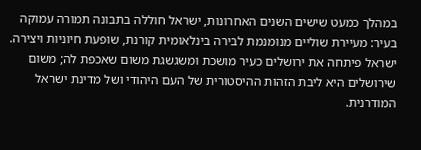במהלך כמעט שישים השנים האחרונות, ישראל חוללה בתבונה תמורה עמוקה בעיר: מעיירת שוליים מנומנמת לבירה בינלאומית קורנת, שופעת חיוניות ויצירה. ישראל פיתחה את ירושלים כעיר מושכת ומשגשגת משום שאכפת לה; משום שירושלים היא ליבת הזהות ההיסטורית של העם היהודי ושל מדינת ישראל המודרנית.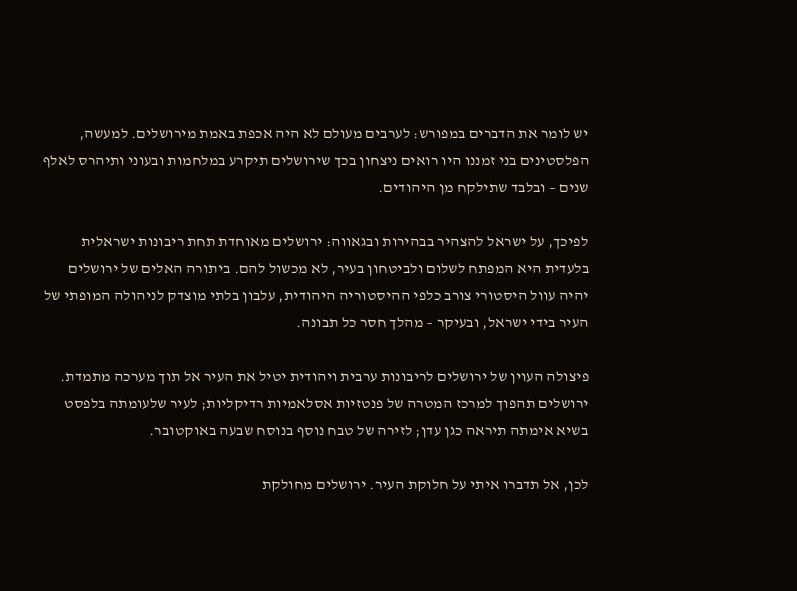יש לומר את הדברים במפורש: לערבים מעולם לא היה אכפת באמת מירושלים. למעשה, הפלסטינים בני זמננו היו רואים ניצחון בכך שירושלים תיקרע במלחמות ובעוני ותיהרס לאלף שנים – ובלבד שתילקח מן היהודים.

לפיכך, על ישראל להצהיר בבהירות ובגאווה: ירושלים מאוחדת תחת ריבונות ישראלית בלעדית היא המפתח לשלום ולביטחון בעיר, לא מכשול להם. ביתורה האלים של ירושלים יהיה עוול היסטורי צורב כלפי ההיסטוריה היהודית, עלבון בלתי מוצדק לניהולה המופתי של העיר בידי ישראל, ובעיקר – מהלך חסר כל תבונה.

פיצולה העוין של ירושלים לריבונות ערבית ויהודית יטיל את העיר אל תוך מערכה מתמדת. ירושלים תהפוך למרכז המטרה של פנטזיות אסלאמיות רדיקליות; לעיר שלעומתה בלפסט בשיא אימתה תיראה כגן עדן; לזירה של טבח נוסף בנוסח שבעה באוקטובר.

לכן, אל תדברו איתי על חלוקת העיר. ירושלים מחולקת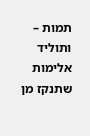תמות – ותוליד אלימות שתנקז מן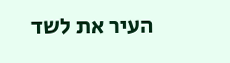העיר את לשד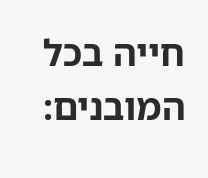חייה בכל המובנים: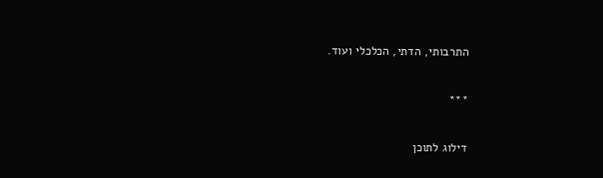התרבותי, הדתי, הכלכלי ועוד.

***

דילוג לתוכן